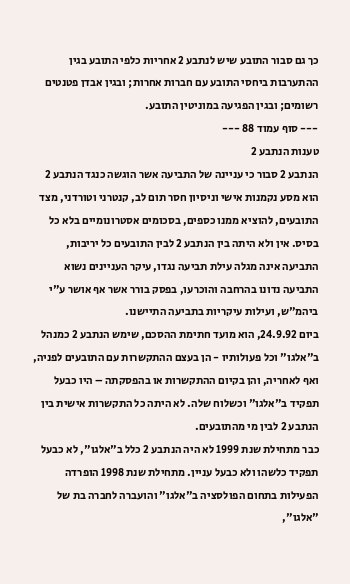כך גם סבור התובע שיש לנתבע 2 אחריות כלפי התובע בגין ההתערבות ביחסי התובע עם חברות אחרות; ובגין אבדן פטנטים רשומים; ובגין הפגיעה במוניטין התובע.
--- סוף עמוד 88 ---
טענות הנתבע 2
הנתבע 2 סבור כי עניינה של התביעה אשר הוגשה כנגד הנתבע 2 הוא מסע נקמנות אישי וניסיון חסר תום לב, קנטרני וטורדני, מצד התובעים, להוציא ממנו כספים, בסכומים אסטרונומיים בלא כל בסיס. אין ולא היתה בין הנתבע 2 לבין התובעים כל יריבות, התביעה אינה מגלה עילת תביעה נגדו, עיקר העניינים נשוא התביעה נדונו בהרחבה והוכרעו, בפסק בורר אשר אף אושר ע"י ביהמ"ש, ועילות עיקריות בתביעה התיישנו.
ביום 24.9.92, הוא מועד חתימת ההסכם, שימש הנתבע 2 כמנהל ב"אלגו" וכל פעולותיו - הן בעצם ההתקשרות עם התובעים לפניה, ואף לאחריה, והן בקיום ההתקשרות או בהפסקתה – היו כבעל תפקיד ב"אלגו" וכשלוח שלה. לא היתה כל התקשרות אישית בין הנתבע 2 לבין מי מהתובעים.
כבר מתחילת שנת 1999 לא היה הנתבע 2 כלל ב"אלגו", לא כבעל תפקיד כלשהו ולא כבעל עניין. מתחילת שנת 1998 הופרדה הפעילות בתחום הפולסציה ב"אלגו" והועברה לחברה בת של "אלגו",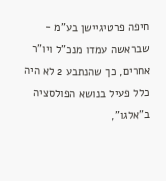חיפה פרטיגיישן בע"מ - שבראשה עמדו מנכ"ל ויו"ר אחרים, כך שהנתבע 2 לא היה כלל פעיל בנושא הפולסציה ב"אלגו",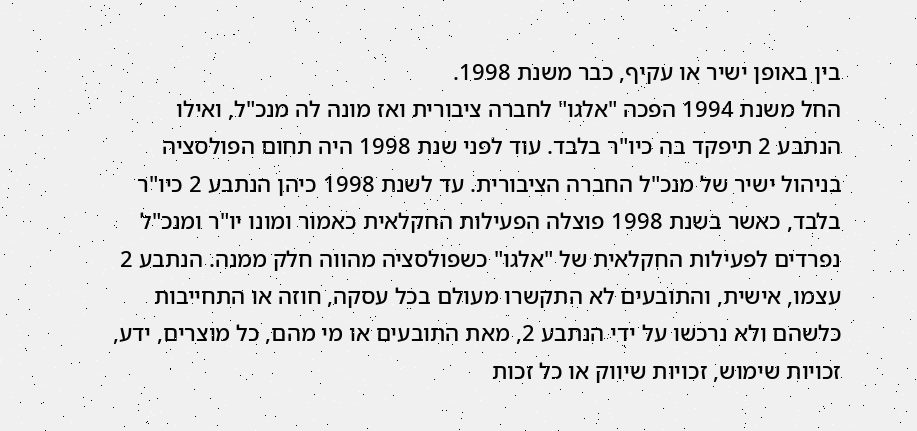בין באופן ישיר או עקיף, כבר משנת 1998.
החל משנת 1994 הפכה "אלגו" לחברה ציבורית ואז מונה לה מנכ"ל, ואילו הנתבע 2 תיפקד בה כיו"ר בלבד. עוד לפני שנת 1998 היה תחום הפולסציה בניהול ישיר של מנכ"ל החברה הציבורית. עד לשנת 1998 כיהן הנתבע 2 כיו"ר בלבד, כאשר בשנת 1998 פוצלה הפעילות החקלאית כאמור ומונו יו"ר ומנכ"ל נפרדים לפעילות החקלאית של "אלגו" כשפולסציה מהווה חלק ממנה. הנתבע 2 עצמו, אישית, והתובעים לא התקשרו מעולם בכל עסקה, חוזה או התחייבות כלשהם ולא נרכשו על ידי הנתבע 2, מאת התובעים או מי מהם, כל מוצרים, ידע, זכויות שימוש, זכויות שיווק או כל זכות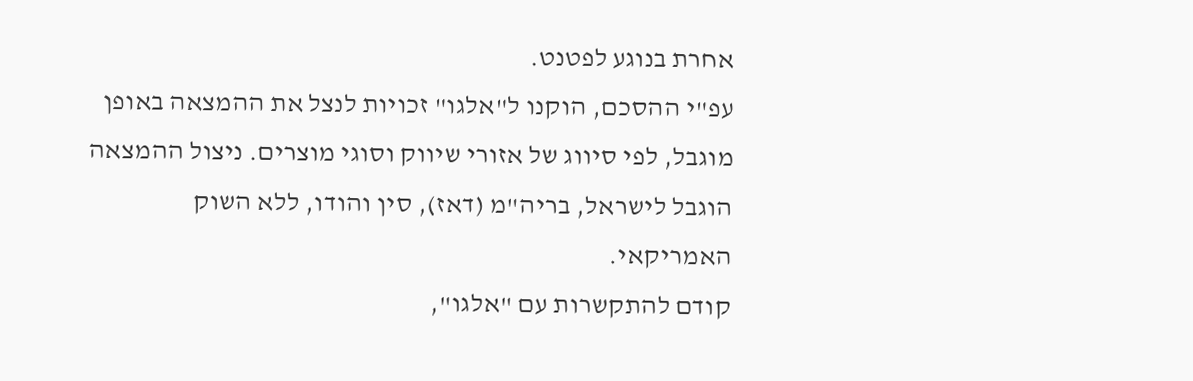אחרת בנוגע לפטנט.
עפ"י ההסכם, הוקנו ל"אלגו" זכויות לנצל את ההמצאה באופן מוגבל, לפי סיווג של אזורי שיווק וסוגי מוצרים. ניצול ההמצאה הוגבל לישראל, בריה"מ (דאז), סין והודו, ללא השוק האמריקאי.
קודם להתקשרות עם "אלגו",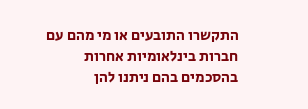התקשרו התובעים או מי מהם עם חברות בינלאומיות אחרות בהסכמים בהם ניתנו להן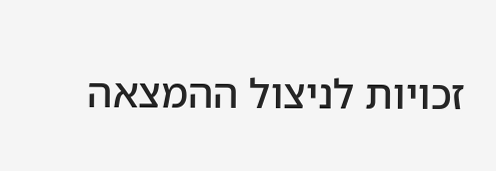זכויות לניצול ההמצאה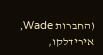(החברות Wade, אירידלקו,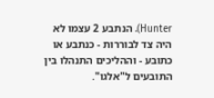Hunter). הנתבע 2 עצמו לא היה צד לבוררות - כנתבע או כתובע - וההליכים התנהלו בין התובעים ל"אלגו".